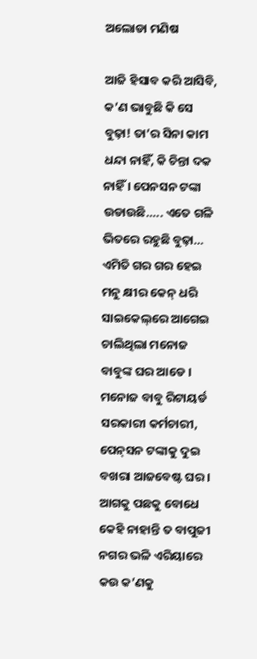ଅଲୋଡା ମଣିଷ

ଆଜି ହିସାବ କରି ଆସିବି, କ’ଣ ଭାବୁଛି କି ସେ ବୁଢ଼ା! ତା’ର ସିନା କାମ ଧନ୍ଦା ନାହିଁ, କି ଚିନ୍ତା ଦକ ନାହିଁ । ପେନସନ ଟଙ୍କା ଉଡାଉଛି….. ଏତେ ଗଳି ଭିତରେ ରହୁଛି ବୁଢ଼ା… ଏମିତି ଗର ଗର ହେଇ ମନୁ କ୍ଷୀର କେନ୍ ଧରି ସାଇକେଲ୍‌ରେ ଆଗେଇ ଚାଲିଥିଲା ମନୋଜ ବାବୁଙ୍କ ଘର ଆଡେ । ମନୋଜ ବାବୁ ରିଟାୟର୍ଡ ସରକାରୀ କର୍ମଚାରୀ, ପେନ୍‌ସନ ଟଙ୍କାକୁ ଦୁଇ ବଖରା ଆଜବେଷ୍ଟ ଘର । ଆଗକୁ ପଛକୁ ବୋଧେ କେହି ନାହାନ୍ତି ତ ବାପୁଜୀ ନଗର ଭଳି ଏରିୟାରେ କଉ କ’ଣକୁ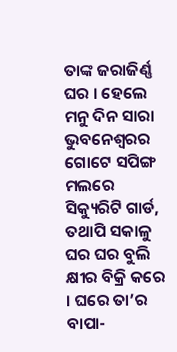ତାଙ୍କ ଜରାଜିର୍ଣ୍ଣ ଘର । ହେଲେ ମନୁ ଦିନ ସାରା ଭୁବନେଶ୍ୱରର ଗୋଟେ ସପିଙ୍ଗ ମଲରେ ସିକ୍ୟୁରିଟି ଗାର୍ଡ, ତଥାପି ସକାଳୁ ଘର ଘର ବୁଲି କ୍ଷୀର ବିକ୍ରି କରେ । ଘରେ ତା’ର ବାପା-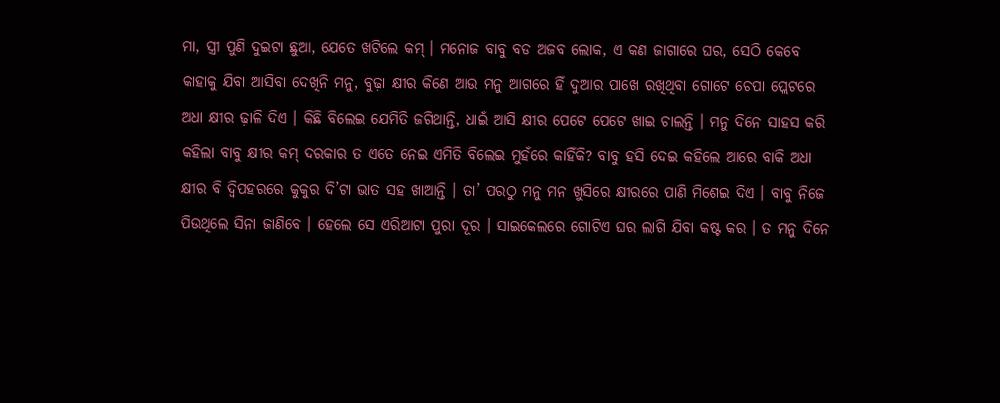ମା, ସ୍ତ୍ରୀ ପୁଣି ଦୁଇଟା ଛୁଆ, ଯେତେ ଖଟିଲେ କମ୍ । ମନୋଜ ବାବୁ ବଡ ଅଜବ ଲୋକ, ଏ କଣ ଜାଗାରେ ଘର, ସେଠି କେବେ କାହାକୁ ଯିବା ଆସିବା ଦେଖିନି ମନୁ, ବୁଢ଼ା କ୍ଷୀର କିଣେ ଆଉ ମନୁ ଆଗରେ ହିଁ ଦୁଆର ପାଖେ ରଖିଥିବା ଗୋଟେ ଚେପା ପ୍ଲେଟରେ ଅଧା କ୍ଷୀର ଢ଼ାଳି ଦିଏ । କିଛି ବିଲେଇ ଯେମିତି ଜଗିଥାନ୍ତି, ଧାଇଁ ଆସି କ୍ଷୀର ପେଟେ ପେଟେ ଖାଇ ଚାଲନ୍ତି । ମନୁ ଦିନେ ସାହସ କରି କହିଲା ବାବୁ କ୍ଷୀର କମ୍ ଦରକାର ତ ଏତେ ନେଇ ଏମିତି ବିଲେଇ ମୁହଁରେ କାହିଁକି? ବାବୁ ହସି ଦେଇ କହିଲେ ଆରେ ବାକି ଅଧା କ୍ଷୀର ବି ଦ୍ୱିପହରରେ କୁକୁର ଦି’ଟା ଭାତ ସହ ଖାଆନ୍ତି । ତା’ ପରଠୁ ମନୁ ମନ ଖୁସିରେ କ୍ଷୀରରେ ପାଣି ମିଶେଇ ଦିଏ । ବାବୁ ନିଜେ ପିଉଥିଲେ ସିନା ଜାଣିବେ । ହେଲେ ସେ ଏରିଆଟା ପୁରା ଦୂର । ସାଇକେଲରେ ଗୋଟିଏ ଘର ଲାଗି ଯିବା କଷ୍ଟ କର । ତ ମନୁ ଦିନେ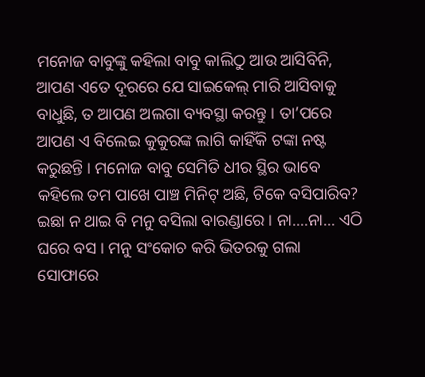ମନୋଜ ବାବୁଙ୍କୁ କହିଲା ବାବୁ କାଲିଠୁ ଆଉ ଆସିବିନି, ଆପଣ ଏତେ ଦୂରରେ ଯେ ସାଇକେଲ୍ ମାରି ଆସିବାକୁ ବାଧୁଛି, ତ ଆପଣ ଅଲଗା ବ୍ୟବସ୍ଥା କରନ୍ତୁ । ତା’ପରେ ଆପଣ ଏ ବିଲେଇ କୁକୁରଙ୍କ ଲାଗି କାହିଁକି ଟଙ୍କା ନଷ୍ଟ କରୁଛନ୍ତି । ମନୋଜ ବାବୁ ସେମିତି ଧୀର ସ୍ଥିର ଭାବେ କହିଲେ ତମ ପାଖେ ପାଞ୍ଚ ମିନିଟ୍ ଅଛି, ଟିକେ ବସିପାରିବ? ଇଛା ନ ଥାଇ ବି ମନୁ ବସିଲା ବାରଣ୍ଡାରେ । ନା….ନା… ଏଠି ଘରେ ବସ । ମନୁ ସଂକୋଚ କରି ଭିତରକୁ ଗଲା ସୋଫାରେ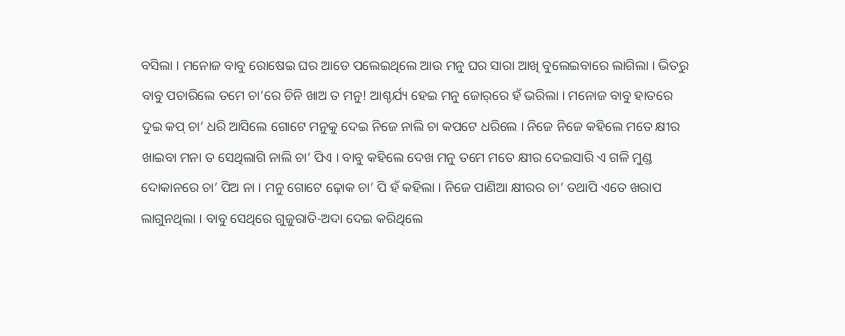ବସିଲା । ମନୋଜ ବାବୁ ରୋଷେଇ ଘର ଆଡେ ପଲେଇଥିଲେ ଆଉ ମନୁ ଘର ସାରା ଆଖି ବୁଲେଇବାରେ ଲାଗିଲା । ଭିତରୁ ବାବୁ ପଚାରିଲେ ତମେ ଚା’ରେ ଚିନି ଖାଅ ତ ମନୁ! ଆଶ୍ଚର୍ଯ୍ୟ ହେଇ ମନୁ ଜୋର୍‌ରେ ହଁ ଭରିଲା । ମନୋଜ ବାବୁ ହାତରେ ଦୁଇ କପ୍ ଚା’ ଧରି ଆସିଲେ ଗୋଟେ ମନୁକୁ ଦେଇ ନିଜେ ନାଲି ଚା କପଟେ ଧରିଲେ । ନିଜେ ନିଜେ କହିଲେ ମତେ କ୍ଷୀର ଖାଇବା ମନା ତ ସେଥିଲାଗି ନାଲି ଚା’ ପିଏ । ବାବୁ କହିଲେ ଦେଖ ମନୁ ତମେ ମତେ କ୍ଷୀର ଦେଇସାରି ଏ ଗଳି ମୁଣ୍ଡ ଦୋକାନରେ ଚା’ ପିଅ ନା । ମନୁ ଗୋଟେ ଢ଼ୋକ ଚା’ ପି ହଁ କହିଲା । ନିଜେ ପାଣିଆ କ୍ଷୀରର ଚା’ ତଥାପି ଏତେ ଖରାପ ଲାଗୁନଥିଲା । ବାବୁ ସେଥିରେ ଗୁଜୁରାତି-ଅଦା ଦେଇ କରିଥିଲେ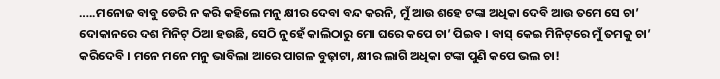…..ମନୋଜ ବାବୁ ଡେରି ନ କରି କହିଲେ ମନୁ କ୍ଷୀର ଦେବା ବନ୍ଦ କରନି, ମୁଁ ଆଉ ଶହେ ଟଙ୍କା ଅଧିକା ଦେବି ଆଉ ତମେ ସେ ଚା’ ଦୋକାନରେ ଦଶ ମିନିଟ୍ ଠିଆ ହଉଛି, ସେଠି ନୁହେଁ କାଲିଠାରୁ ମୋ ଘରେ କପେ ଚା’ ପିଇବ । ବାସ୍ କେଇ ମିନିଟ୍‌ରେ ମୁଁ ତମକୁ ଚା’ କରିଦେବି । ମନେ ମନେ ମନୁ ଭାବିଲା ଆରେ ପାଗଳ ବୁଢ଼ାଟା, କ୍ଷୀର ଲାଗି ଅଧିକା ଟଙ୍କା ପୁଣି କପେ ଭଲ ଚା!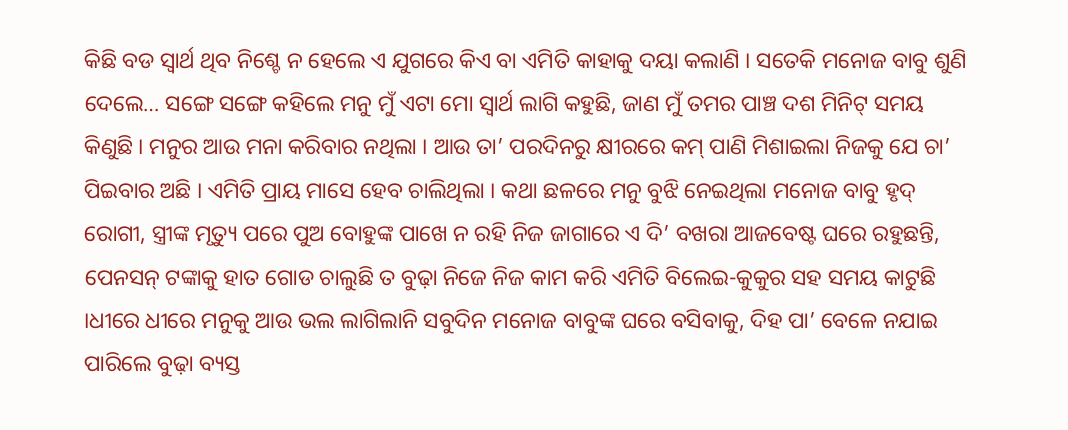କିଛି ବଡ ସ୍ୱାର୍ଥ ଥିବ ନିଶ୍ଚେ ନ ହେଲେ ଏ ଯୁଗରେ କିଏ ବା ଏମିତି କାହାକୁ ଦୟା କଲାଣି । ସତେକି ମନୋଜ ବାବୁ ଶୁଣି ଦେଲେ… ସଙ୍ଗେ ସଙ୍ଗେ କହିଲେ ମନୁ ମୁଁ ଏଟା ମୋ ସ୍ୱାର୍ଥ ଲାଗି କହୁଛି, ଜାଣ ମୁଁ ତମର ପାଞ୍ଚ ଦଶ ମିନିଟ୍ ସମୟ କିଣୁଛି । ମନୁର ଆଉ ମନା କରିବାର ନଥିଲା । ଆଉ ତା’ ପରଦିନରୁ କ୍ଷୀରରେ କମ୍ ପାଣି ମିଶାଇଲା ନିଜକୁ ଯେ ଚା’ ପିଇବାର ଅଛି । ଏମିତି ପ୍ରାୟ ମାସେ ହେବ ଚାଲିଥିଲା । କଥା ଛଳରେ ମନୁ ବୁଝି ନେଇଥିଲା ମନୋଜ ବାବୁ ହୃଦ୍ ରୋଗୀ, ସ୍ତ୍ରୀଙ୍କ ମୃତ୍ୟୁ ପରେ ପୁଅ ବୋହୁଙ୍କ ପାଖେ ନ ରହି ନିଜ ଜାଗାରେ ଏ ଦି’ ବଖରା ଆଜବେଷ୍ଟ ଘରେ ରହୁଛନ୍ତି, ପେନସନ୍ ଟଙ୍କାକୁ ହାତ ଗୋଡ ଚାଲୁଛି ତ ବୁଢ଼ା ନିଜେ ନିଜ କାମ କରି ଏମିତି ବିଲେଇ-କୁକୁର ସହ ସମୟ କାଟୁଛି ।ଧୀରେ ଧୀରେ ମନୁକୁ ଆଉ ଭଲ ଲାଗିଲାନି ସବୁଦିନ ମନୋଜ ବାବୁଙ୍କ ଘରେ ବସିବାକୁ, ଦିହ ପା’ ବେଳେ ନଯାଇ ପାରିଲେ ବୁଢ଼ା ବ୍ୟସ୍ତ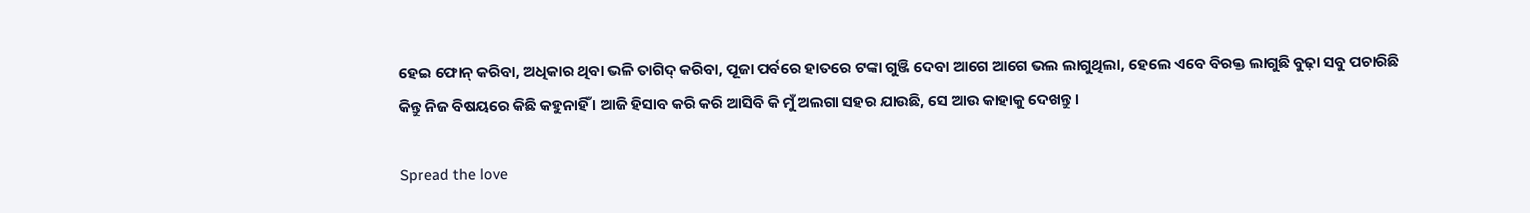ହେଇ ଫୋନ୍ କରିବା, ଅଧିକାର ଥିବା ଭଳି ତାଗିଦ୍ କରିବା, ପୂଜା ପର୍ବରେ ହାତରେ ଟଙ୍କା ଗୁଞ୍ଜି ଦେବା ଆଗେ ଆଗେ ଭଲ ଲାଗୁଥିଲା, ହେଲେ ଏବେ ବିରକ୍ତ ଲାଗୁଛି ବୁଢ଼ା ସବୁ ପଚାରିଛି କିନ୍ତୁ ନିଜ ବିଷୟରେ କିଛି କହୁନାହିଁ । ଆଜି ହିସାବ କରି କରି ଆସିବି କି ମୁଁ ଅଲଗା ସହର ଯାଉଛି, ସେ ଆଉ କାହାକୁ ଦେଖନ୍ତୁ ।

Spread the love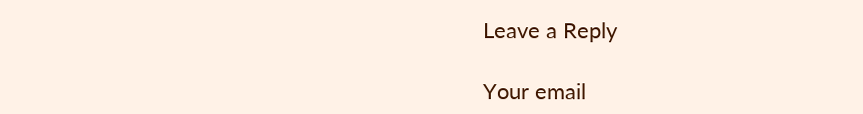Leave a Reply

Your email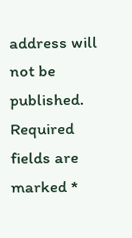address will not be published. Required fields are marked *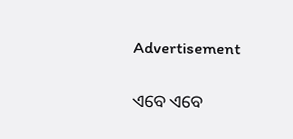Advertisement

ଏବେ ଏବେ